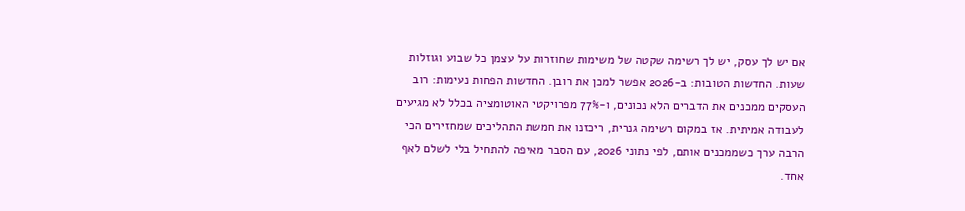אם יש לך עסק, יש לך רשימה שקטה של משימות שחוזרות על עצמן כל שבוע וגוזלות שעות. החדשות הטובות: ב-2026 אפשר למכן את רובן. החדשות הפחות נעימות: רוב העסקים ממכנים את הדברים הלא נכונים, ו-77% מפרויקטי האוטומציה בכלל לא מגיעים לעבודה אמיתית. אז במקום רשימה גנרית, ריכזנו את חמשת התהליכים שמחזירים הכי הרבה ערך כשממכנים אותם, לפי נתוני 2026, עם הסבר מאיפה להתחיל בלי לשלם לאף אחד.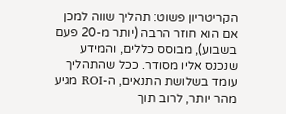הקריטריון פשוט: תהליך שווה למכן אם הוא חוזר הרבה (יותר מ-20 פעם בשבוע), מבוסס כללים, והמידע שנכנס אליו מסודר. ככל שהתהליך עומד בשלושת התנאים, ה-ROI מגיע מהר יותר, לרוב תוך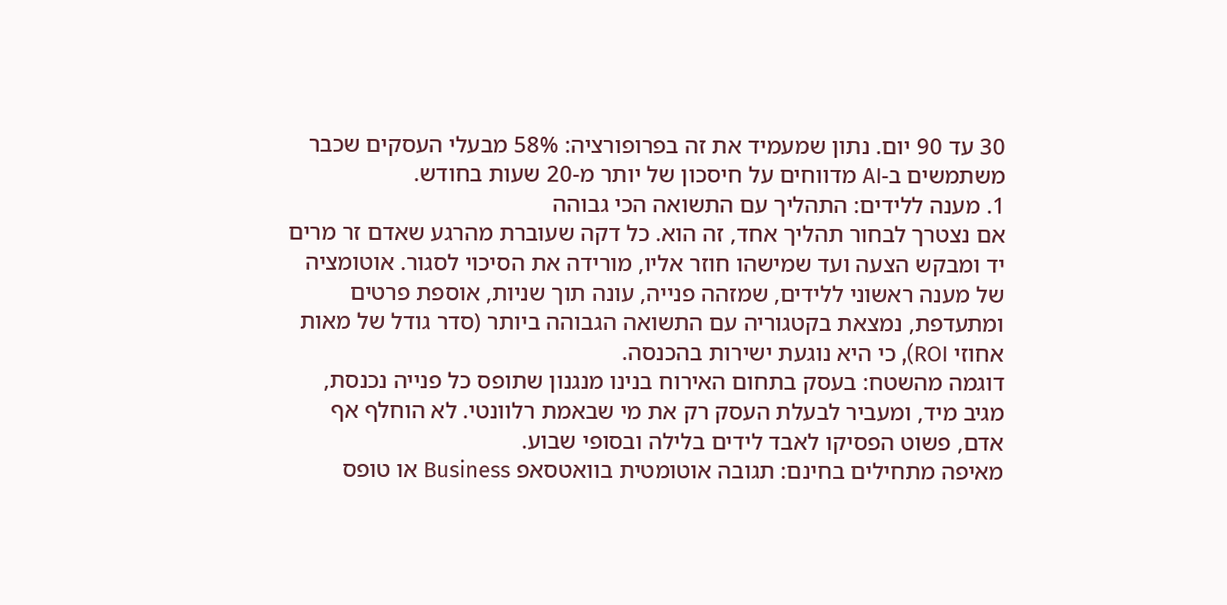30 עד 90 יום. נתון שמעמיד את זה בפרופורציה: 58% מבעלי העסקים שכבר משתמשים ב-AI מדווחים על חיסכון של יותר מ-20 שעות בחודש.
1. מענה ללידים: התהליך עם התשואה הכי גבוהה
אם נצטרך לבחור תהליך אחד, זה הוא. כל דקה שעוברת מהרגע שאדם זר מרים יד ומבקש הצעה ועד שמישהו חוזר אליו, מורידה את הסיכוי לסגור. אוטומציה של מענה ראשוני ללידים, שמזהה פנייה, עונה תוך שניות, אוספת פרטים ומתעדפת, נמצאת בקטגוריה עם התשואה הגבוהה ביותר (סדר גודל של מאות אחוזי ROI), כי היא נוגעת ישירות בהכנסה.
דוגמה מהשטח: בעסק בתחום האירוח בנינו מנגנון שתופס כל פנייה נכנסת, מגיב מיד, ומעביר לבעלת העסק רק את מי שבאמת רלוונטי. לא הוחלף אף אדם, פשוט הפסיקו לאבד לידים בלילה ובסופי שבוע.
מאיפה מתחילים בחינם: תגובה אוטומטית בוואטסאפ Business או טופס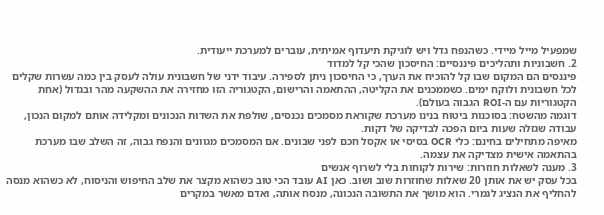שמפעיל מייל מיידי. כשהנפח גדל ויש לוגיקת תיעדוף אמיתית, עוברים למערכת ייעודית.
2. חשבוניות ותהליכים פיננסיים: החיסכון שהכי קל למדוד
פיננסים הם המקום שבו קל להוכיח את הערך, כי החיסכון ניתן לספירה. עיבוד ידני של חשבונית עולה לעסק בין כמה עשרות שקלים לכל חשבונית ולוקח ימים. כשממכנים את הקליטה, ההתאמה והרישום, הקטגוריה הזו מחזירה את ההשקעה מהר ובגדול (אחת הקטגוריות עם ה-ROI הגבוה בעולם).
דוגמה מהשטח: בסוכנות ביטוח בנינו מערכת שקוראת מסמכים נכנסים, שולפת את השדות הנכונים ומקלידה אותם למקום הנכון, עבודה שגזלה שעות ביום הפכה לבדיקה של דקות.
מאיפה מתחילים בחינם: כלי OCR בסיסי או אקסל חכם לפני שבונים. אם המסמכים מגוונים והנפח גבוה, זה השלב שבו מערכת בהתאמה אישית מצדיקה את עצמה.
3. מענה לשאלות חוזרות: שירות לקוחות בלי לשרוף אנשים
בכל עסק יש את אותן 20 שאלות שחוזרות שוב ושוב. כאן AI עובד הכי טוב כשהוא מקצר את שלב החיפוש והניסוח, לא כשהוא מנסה להחליף את הנציג לגמרי. הוא מושך את התשובה הנכונה, מנסח אותה, ואדם מאשר במקרים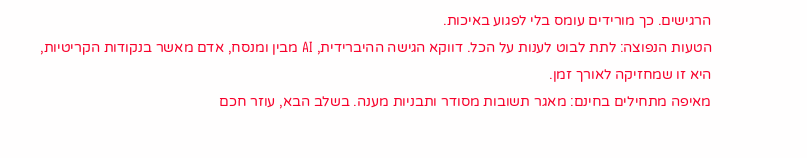הרגישים. כך מורידים עומס בלי לפגוע באיכות.
הטעות הנפוצה: לתת לבוט לענות על הכל. דווקא הגישה ההיברידית, AI מבין ומנסח, אדם מאשר בנקודות הקריטיות, היא זו שמחזיקה לאורך זמן.
מאיפה מתחילים בחינם: מאגר תשובות מסודר ותבניות מענה. בשלב הבא, עוזר חכם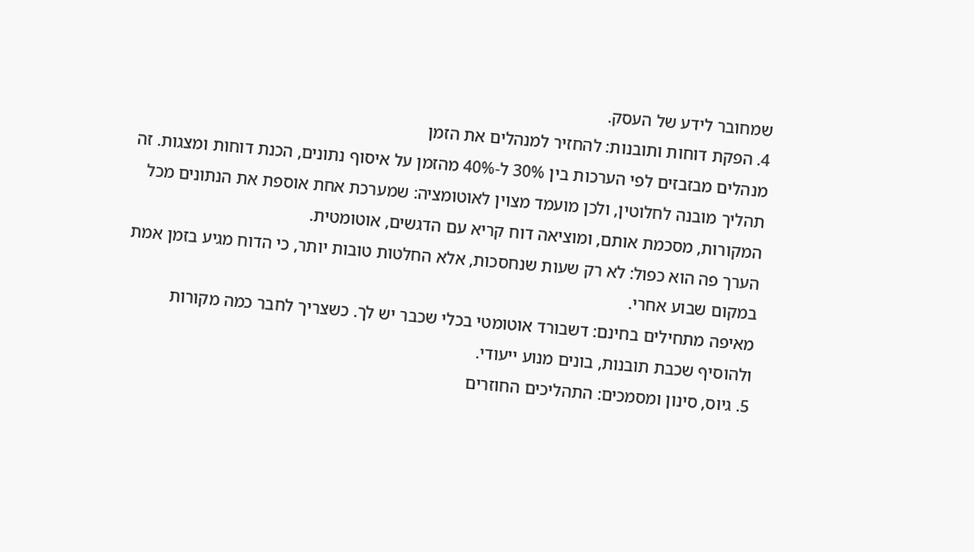שמחובר לידע של העסק.
4. הפקת דוחות ותובנות: להחזיר למנהלים את הזמן
מנהלים מבזבזים לפי הערכות בין 30% ל-40% מהזמן על איסוף נתונים, הכנת דוחות ומצגות. זה תהליך מובנה לחלוטין, ולכן מועמד מצוין לאוטומציה: שמערכת אחת אוספת את הנתונים מכל המקורות, מסכמת אותם, ומוציאה דוח קריא עם הדגשים, אוטומטית.
הערך פה הוא כפול: לא רק שעות שנחסכות, אלא החלטות טובות יותר, כי הדוח מגיע בזמן אמת במקום שבוע אחרי.
מאיפה מתחילים בחינם: דשבורד אוטומטי בכלי שכבר יש לך. כשצריך לחבר כמה מקורות ולהוסיף שכבת תובנות, בונים מנוע ייעודי.
5. גיוס, סינון ומסמכים: התהליכים החוזרים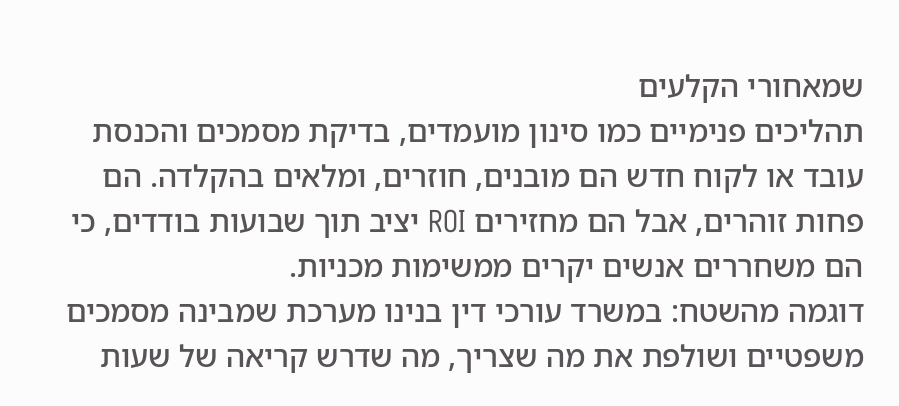שמאחורי הקלעים
תהליכים פנימיים כמו סינון מועמדים, בדיקת מסמכים והכנסת עובד או לקוח חדש הם מובנים, חוזרים, ומלאים בהקלדה. הם פחות זוהרים, אבל הם מחזירים ROI יציב תוך שבועות בודדים, כי הם משחררים אנשים יקרים ממשימות מכניות.
דוגמה מהשטח: במשרד עורכי דין בנינו מערכת שמבינה מסמכים משפטיים ושולפת את מה שצריך, מה שדרש קריאה של שעות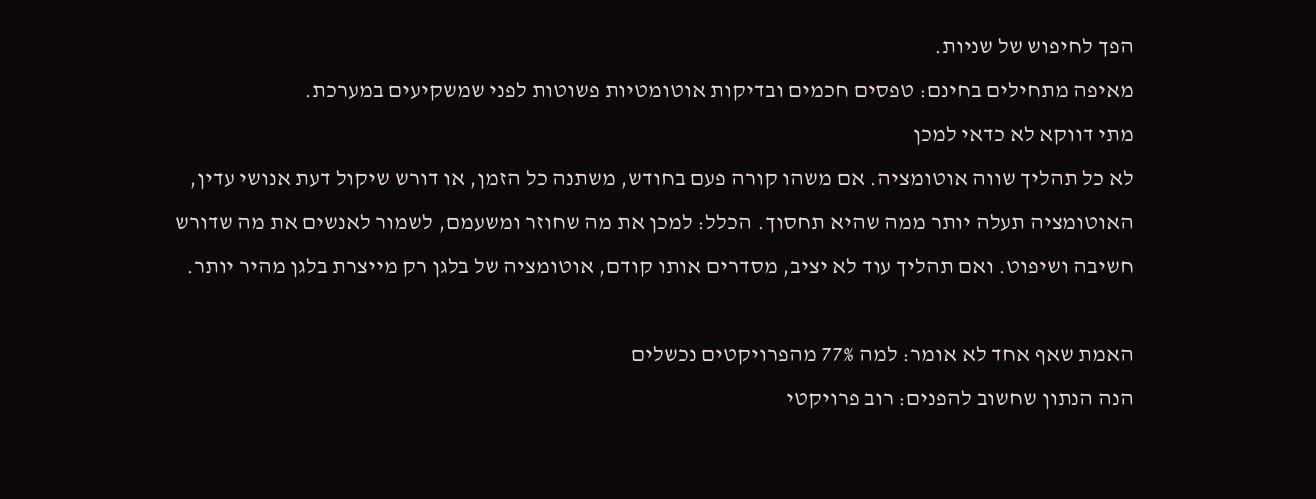הפך לחיפוש של שניות.
מאיפה מתחילים בחינם: טפסים חכמים ובדיקות אוטומטיות פשוטות לפני שמשקיעים במערכת.
מתי דווקא לא כדאי למכן
לא כל תהליך שווה אוטומציה. אם משהו קורה פעם בחודש, משתנה כל הזמן, או דורש שיקול דעת אנושי עדין, האוטומציה תעלה יותר ממה שהיא תחסוך. הכלל: למכן את מה שחוזר ומשעמם, לשמור לאנשים את מה שדורש חשיבה ושיפוט. ואם תהליך עוד לא יציב, מסדרים אותו קודם, אוטומציה של בלגן רק מייצרת בלגן מהיר יותר.

האמת שאף אחד לא אומר: למה 77% מהפרויקטים נכשלים
הנה הנתון שחשוב להפנים: רוב פרויקטי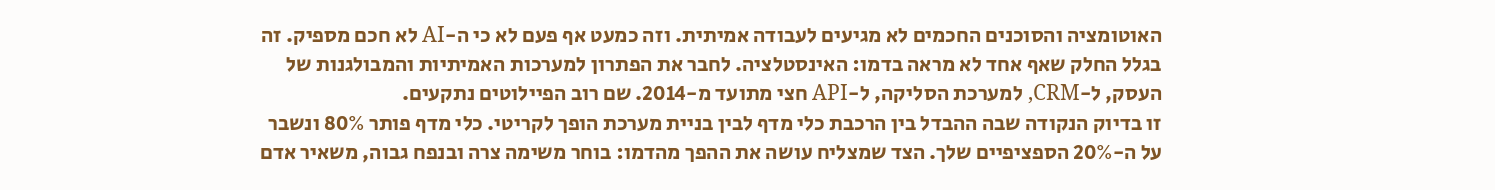האוטומציה והסוכנים החכמים לא מגיעים לעבודה אמיתית. וזה כמעט אף פעם לא כי ה-AI לא חכם מספיק. זה בגלל החלק שאף אחד לא מראה בדמו: האינסטלציה. לחבר את הפתרון למערכות האמיתיות והמבולגנות של העסק, ל-CRM, למערכת הסליקה, ל-API חצי מתועד מ-2014. שם רוב הפיילוטים נתקעים.
זו בדיוק הנקודה שבה ההבדל בין הרכבת כלי מדף לבין בניית מערכת הופך לקריטי. כלי מדף פותר 80% ונשבר על ה-20% הספציפיים שלך. הצד שמצליח עושה את ההפך מהדמו: בוחר משימה צרה ובנפח גבוה, משאיר אדם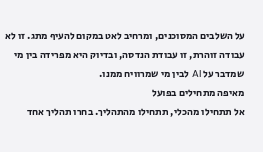על השלבים המסוכנים, ומרחיב לאט במקום להעיף מתג. זו לא עבודה זוהרת, זו עבודת הנדסה, ובדיוק היא מפרידה בין מי שמדבר על AI לבין מי שמרוויח ממנו.
מאיפה מתחילים בפועל
אל תתחילו מהכלי, תתחילו מהתהליך. בחרו תהליך אחד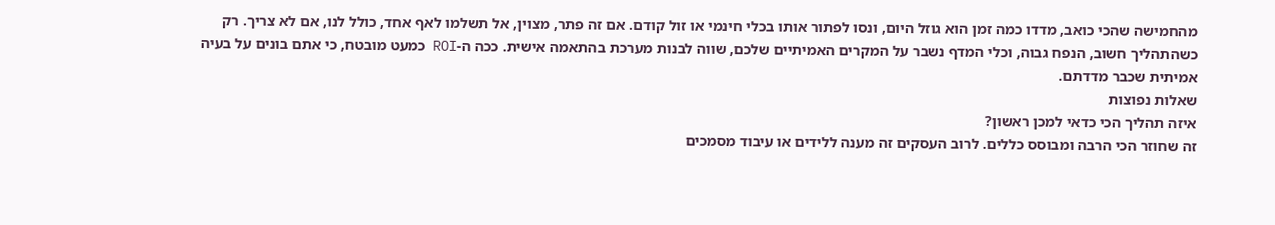מהחמישה שהכי כואב, מדדו כמה זמן הוא גוזל היום, ונסו לפתור אותו בכלי חינמי או זול קודם. אם זה פתר, מצוין, אל תשלמו לאף אחד, כולל לנו, אם לא צריך. רק כשהתהליך חשוב, הנפח גבוה, וכלי המדף נשבר על המקרים האמיתיים שלכם, שווה לבנות מערכת בהתאמה אישית. ככה ה-ROI כמעט מובטח, כי אתם בונים על בעיה אמיתית שכבר מדדתם.
שאלות נפוצות
איזה תהליך הכי כדאי למכן ראשון?
זה שחוזר הכי הרבה ומבוסס כללים. לרוב העסקים זה מענה ללידים או עיבוד מסמכים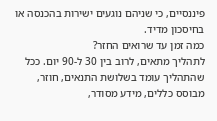פיננסיים, כי שניהם נוגעים ישירות בהכנסה או בחיסכון מדיד.
כמה זמן עד שרואים החזר?
לתהליך מתאים, לרוב בין 30 ל-90 יום. ככל שהתהליך עומד בשלושת התנאים, חוזר, מבוסס כללים, מידע מסודר,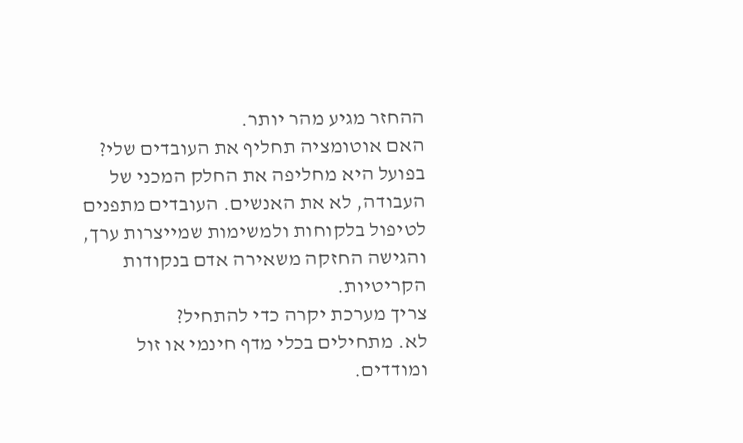ההחזר מגיע מהר יותר.
האם אוטומציה תחליף את העובדים שלי?
בפועל היא מחליפה את החלק המכני של העבודה, לא את האנשים. העובדים מתפנים לטיפול בלקוחות ולמשימות שמייצרות ערך, והגישה החזקה משאירה אדם בנקודות הקריטיות.
צריך מערכת יקרה כדי להתחיל?
לא. מתחילים בכלי מדף חינמי או זול ומודדים.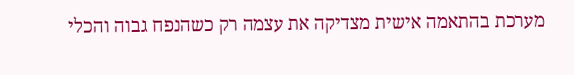מערכת בהתאמה אישית מצדיקה את עצמה רק כשהנפח גבוה והכלי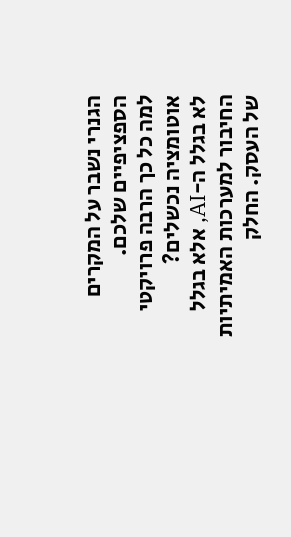הגנרי נשבר על המקרים הספציפיים שלכם.
למה כל כך הרבה פרויקטי אוטומציה נכשלים?
לא בגלל ה-AI, אלא בגלל החיבור למערכות האמיתיות של העסק. החלק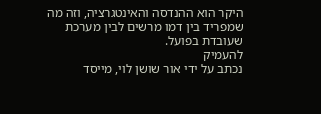היקר הוא ההנדסה והאינטגרציה, וזה מה שמפריד בין דמו מרשים לבין מערכת שעובדת בפועל.
להעמיק
נכתב על ידי אור שושן לוי, מייסד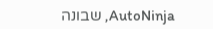AutoNinja, שבונה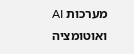מערכות AI ואוטומציה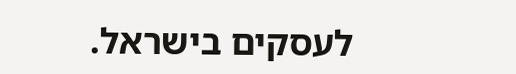לעסקים בישראל.